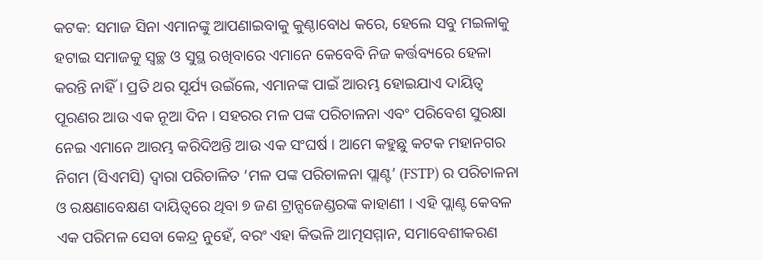କଟକ: ସମାଜ ସିନା ଏମାନଙ୍କୁ ଆପଣାଇବାକୁ କୁଣ୍ଠାବୋଧ କରେ, ହେଲେ ସବୁ ମଇଳାକୁ ହଟାଇ ସମାଜକୁ ସ୍ବଚ୍ଛ ଓ ସୁସ୍ଥ ରଖିବାରେ ଏମାନେ କେବେବି ନିଜ କର୍ତ୍ତବ୍ୟରେ ହେଳା କରନ୍ତି ନାହିଁ । ପ୍ରତି ଥର ସୂର୍ଯ୍ୟ ଉଇଁଲେ, ଏମାନଙ୍କ ପାଇଁ ଆରମ୍ଭ ହୋଇଯାଏ ଦାୟିତ୍ବ ପୂରଣର ଆଉ ଏକ ନୂଆ ଦିନ । ସହରର ମଳ ପଙ୍କ ପରିଚାଳନା ଏବଂ ପରିବେଶ ସୁରକ୍ଷା ନେଇ ଏମାନେ ଆରମ୍ଭ କରିଦିଅନ୍ତି ଆଉ ଏକ ସଂଘର୍ଷ । ଆମେ କହୁଛୁ କଟକ ମହାନଗର ନିଗମ (ସିଏମସି) ଦ୍ୱାରା ପରିଚାଳିତ ‘ମଳ ପଙ୍କ ପରିଚାଳନା ପ୍ଲାଣ୍ଟ’ (FSTP) ର ପରିଚାଳନା ଓ ରକ୍ଷଣାବେକ୍ଷଣ ଦାୟିତ୍ୱରେ ଥିବା ୭ ଜଣ ଟ୍ରାନ୍ସଜେଣ୍ଡରଙ୍କ କାହାଣୀ । ଏହି ପ୍ଲାଣ୍ଟ କେବଳ ଏକ ପରିମଳ ସେବା କେନ୍ଦ୍ର ନୁହେଁ, ବରଂ ଏହା କିଭଳି ଆତ୍ମସମ୍ମାନ, ସମାବେଶୀକରଣ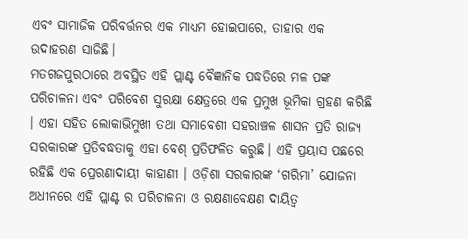ଏବଂ ସାମାଜିକ ପରିବର୍ତ୍ତନର ଏକ ମାଧ୍ୟମ ହୋଇପାରେ, ତାହାର ଏକ ଉଦାହରଣ ସାଜିଛି।
ମତଗଜପୁରଠାରେ ଅବସ୍ଥିତ ଏହି ପ୍ଲାଣ୍ଟ ବୈଜ୍ଞାନିକ ପଦ୍ଧତିରେ ମଳ ପଙ୍କ ପରିଚାଳନା ଏବଂ ପରିବେଶ ସୁରକ୍ଷା କ୍ଷେତ୍ରରେ ଏକ ପ୍ରମୁଖ ଭୂମିକା ଗ୍ରହଣ କରିଛି । ଏହା ସହିତ ଲୋକାଭିମୁଖୀ ତଥା ସମାବେଶୀ ସହରାଞ୍ଚଳ ଶାସନ ପ୍ରତି ରାଜ୍ୟ ସରକାରଙ୍କ ପ୍ରତିବଦ୍ଧତାକୁ ଏହା ବେଶ୍ ପ୍ରତିଫଳିତ କରୁଛି। ଏହି ପ୍ରୟାସ ପଛରେ ରହିଛି ଏକ ପ୍ରେରଣାଦାୟୀ କାହାଣୀ । ଓଡ଼ିଶା ସରକାରଙ୍କ ‘ଗରିମା’ ଯୋଜନା ଅଧୀନରେ ଏହି ପ୍ଲାଣ୍ଟ ର ପରିଚାଳନା ଓ ରକ୍ଷଣାବେକ୍ଷଣ ଦାୟିତ୍ୱ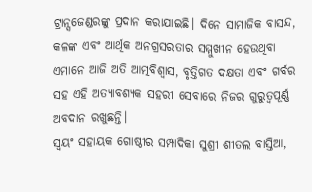ଟ୍ରାନ୍ସଜେଣ୍ଡରଙ୍କୁ ପ୍ରଦାନ କରାଯାଇଛି। ଦିନେ ସାମାଜିକ ବାସନ୍ଦ, କଳଙ୍କ ଏବଂ ଆର୍ଥିକ ଅନଗ୍ରସରତାର ସମ୍ମୁଖୀନ ହେଉଥିବା ଏମାନେ ଆଜି ଅତି ଆତ୍ମବିଶ୍ୱାସ, ବୃତ୍ତିଗତ ଦକ୍ଷତା ଏବଂ ଗର୍ବର ସହ ଏହି ଅତ୍ୟାବଶ୍ୟକ ସହରୀ ସେବାରେ ନିଜର ଗୁରୁତ୍ୱପୂର୍ଣ୍ଣ ଅବଦାନ ରଖୁଛନ୍ତି।
ସ୍ୱୟଂ ସହାୟକ ଗୋଷ୍ଠୀର ସମ୍ପାଦିକା ସୁଶ୍ରୀ ଶୀତଲ ବାସ୍ତିଆ,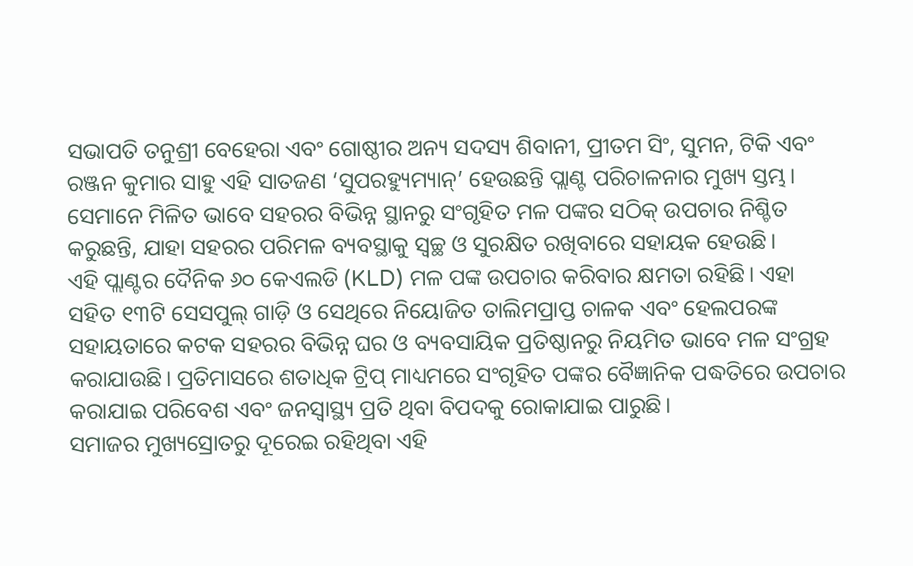ସଭାପତି ତନୁଶ୍ରୀ ବେହେରା ଏବଂ ଗୋଷ୍ଠୀର ଅନ୍ୟ ସଦସ୍ୟ ଶିବାନୀ, ପ୍ରୀତମ ସିଂ, ସୁମନ, ଟିକି ଏବଂ ରଞ୍ଜନ କୁମାର ସାହୁ ଏହି ସାତଜଣ ‘ସୁପରହ୍ୟୁମ୍ୟାନ୍’ ହେଉଛନ୍ତି ପ୍ଲାଣ୍ଟ ପରିଚାଳନାର ମୁଖ୍ୟ ସ୍ତମ୍ଭ। ସେମାନେ ମିଳିତ ଭାବେ ସହରର ବିଭିନ୍ନ ସ୍ଥାନରୁ ସଂଗୃହିତ ମଳ ପଙ୍କର ସଠିକ୍ ଉପଚାର ନିଶ୍ଚିତ କରୁଛନ୍ତି, ଯାହା ସହରର ପରିମଳ ବ୍ୟବସ୍ଥାକୁ ସ୍ୱଚ୍ଛ ଓ ସୁରକ୍ଷିତ ରଖିବାରେ ସହାୟକ ହେଉଛି।
ଏହି ପ୍ଲାଣ୍ଟର ଦୈନିକ ୬୦ କେଏଲଡି (KLD) ମଳ ପଙ୍କ ଉପଚାର କରିବାର କ୍ଷମତା ରହିଛି। ଏହା ସହିତ ୧୩ଟି ସେସପୁଲ୍ ଗାଡ଼ି ଓ ସେଥିରେ ନିୟୋଜିତ ତାଲିମପ୍ରାପ୍ତ ଚାଳକ ଏବଂ ହେଲପରଙ୍କ ସହାୟତାରେ କଟକ ସହରର ବିଭିନ୍ନ ଘର ଓ ବ୍ୟବସାୟିକ ପ୍ରତିଷ୍ଠାନରୁ ନିୟମିତ ଭାବେ ମଳ ସଂଗ୍ରହ କରାଯାଉଛି। ପ୍ରତିମାସରେ ଶତାଧିକ ଟ୍ରିପ୍ ମାଧ୍ୟମରେ ସଂଗୃହିତ ପଙ୍କର ବୈଜ୍ଞାନିକ ପଦ୍ଧତିରେ ଉପଚାର କରାଯାଇ ପରିବେଶ ଏବଂ ଜନସ୍ୱାସ୍ଥ୍ୟ ପ୍ରତି ଥିବା ବିପଦକୁ ରୋକାଯାଇ ପାରୁଛି।
ସମାଜର ମୁଖ୍ୟସ୍ରୋତରୁ ଦୂରେଇ ରହିଥିବା ଏହି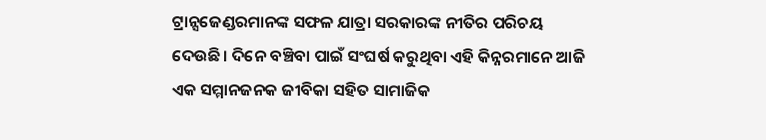ଟ୍ରାନ୍ସଜେଣ୍ଡରମାନଙ୍କ ସଫଳ ଯାତ୍ରା ସରକାରଙ୍କ ନୀତିର ପରିଚୟ ଦେଉଛି। ଦିନେ ବଞ୍ଚିବା ପାଇଁ ସଂଘର୍ଷ କରୁଥିବା ଏହି କିନ୍ନରମାନେ ଆଜି ଏକ ସମ୍ମାନଜନକ ଜୀବିକା ସହିତ ସାମାଜିକ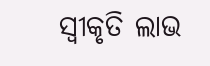ସ୍ୱୀକୃତି ଲାଭ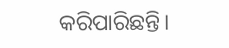କରିପାରିଛନ୍ତି।